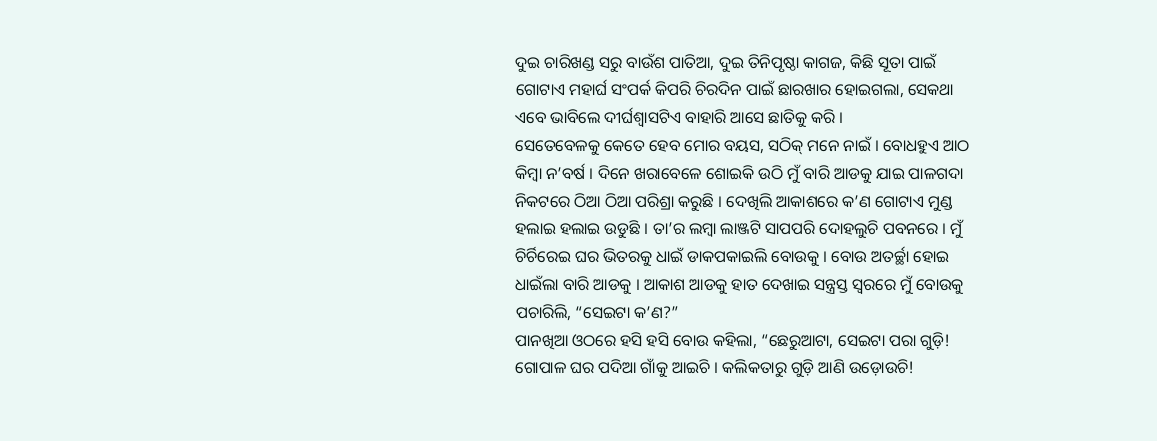ଦୁଇ ଚାରିଖଣ୍ଡ ସରୁ ବାଉଁଶ ପାତିଆ, ଦୁଇ ତିନିପୃଷ୍ଠା କାଗଜ, କିଛି ସୂତା ପାଇଁ ଗୋଟାଏ ମହାର୍ଘ ସଂପର୍କ କିପରି ଚିରଦିନ ପାଇଁ ଛାରଖାର ହୋଇଗଲା, ସେକଥା ଏବେ ଭାବିଲେ ଦୀର୍ଘଶ୍ୱାସଟିଏ ବାହାରି ଆସେ ଛାତିକୁ କରି ।
ସେତେବେଳକୁ କେତେ ହେବ ମୋର ବୟସ, ସଠିକ୍ ମନେ ନାଇଁ । ବୋଧହୁଏ ଆଠ କିମ୍ବା ନ’ବର୍ଷ । ଦିନେ ଖରାବେଳେ ଶୋଇକି ଉଠି ମୁଁ ବାରି ଆଡକୁ ଯାଇ ପାଳଗଦା ନିକଟରେ ଠିଆ ଠିଆ ପରିଶ୍ରା କରୁଛି । ଦେଖିଲି ଆକାଶରେ କ’ଣ ଗୋଟାଏ ମୁଣ୍ଡ ହଲାଇ ହଲାଇ ଉଡୁଛି । ତା’ର ଲମ୍ବା ଲାଞ୍ଜଟି ସାପପରି ଦୋହଲୁଚି ପବନରେ । ମୁଁ ଚିର୍ଚିରେଇ ଘର ଭିତରକୁ ଧାଇଁ ଡାକପକାଇଲି ବୋଉକୁ । ବୋଉ ଅତର୍ଚ୍ଛା ହୋଇ ଧାଇଁଲା ବାରି ଆଡକୁ । ଆକାଶ ଆଡକୁ ହାତ ଦେଖାଇ ସନ୍ତ୍ରସ୍ତ ସ୍ୱରରେ ମୁଁ ବୋଉକୁ ପଚାରିଲି, “ସେଇଟା କ’ଣ?”
ପାନଖିଆ ଓଠରେ ହସି ହସି ବୋଉ କହିଲା, “ଛେରୁଆଟା, ସେଇଟା ପରା ଗୁଡ଼ି! ଗୋପାଳ ଘର ପଦିଆ ଗାଁକୁ ଆଇଚି । କଲିକତାରୁ ଗୁଡ଼ି ଆଣି ଉଡ଼ୋଉଚି!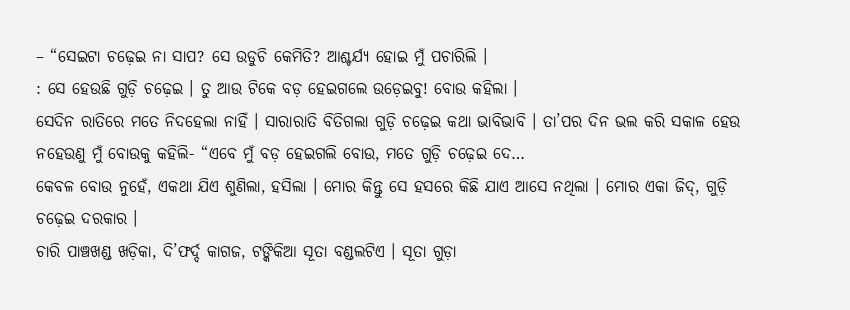– “ସେଇଟା ଚଢ଼େଇ ନା ସାପ? ସେ ଉଡୁଚି କେମିତି? ଆଶ୍ଚର୍ଯ୍ୟ ହୋଇ ମୁଁ ପଚାରିଲି ।
: ସେ ହେଉଛି ଗୁଡ଼ି ଚଢ଼େଇ । ତୁ ଆଉ ଟିକେ ବଡ଼ ହେଇଗଲେ ଉଡ଼େଇବୁ! ବୋଉ କହିଲା ।
ସେଦିନ ରାତିରେ ମତେ ନିଦହେଲା ନାହିଁ । ସାରାରାତି ବିତିଗଲା ଗୁଡ଼ି ଚଢ଼େଇ କଥା ଭାବିଭାବି । ତା’ପର ଦିନ ଭଲ କରି ସକାଳ ହେଉ ନହେଉଣୁ ମୁଁ ବୋଉକୁ କହିଲି- “ଏବେ ମୁଁ ବଡ଼ ହେଇଗଲି ବୋଉ, ମତେ ଗୁଡ଼ି ଚଢ଼େଇ ଦେ…
କେବଳ ବୋଉ ନୁହେଁ, ଏକଥା ଯିଏ ଶୁଣିଲା, ହସିଲା । ମୋର କିନ୍ତୁ ସେ ହସରେ କିଛି ଯାଏ ଆସେ ନଥିଲା । ମୋର ଏକା ଜିଦ୍, ଗୁଡ଼ି ଚଢ଼େଇ ଦରକାର ।
ଚାରି ପାଞ୍ଚଖଣ୍ଡ ଖଡ଼ିକା, ଦି’ଫର୍ଦ୍ଦ କାଗଜ, ଟଙ୍କିକିଆ ସୂତା ବଣ୍ଡଲଟିଏ । ସୂତା ଗୁଡ଼ା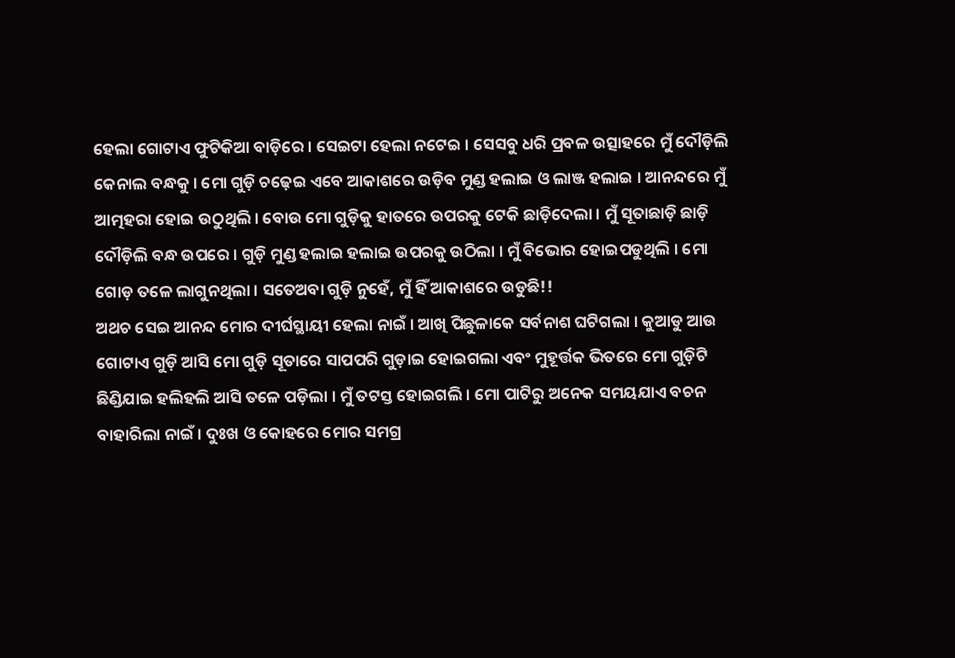ହେଲା ଗୋଟାଏ ଫୁଟିକିଆ ବାଡ଼ିରେ । ସେଇଟା ହେଲା ନଟେଇ । ସେସବୁ ଧରି ପ୍ରବଳ ଉତ୍ସାହରେ ମୁଁ ଦୌଡ଼ିଲି କେନାଲ ବନ୍ଧକୁ । ମୋ ଗୁଡ଼ି ଚଢ଼େଇ ଏବେ ଆକାଶରେ ଉଡ଼ିବ ମୁଣ୍ଡ ହଲାଇ ଓ ଲାଞ୍ଜ ହଲାଇ । ଆନନ୍ଦରେ ମୁଁ ଆତ୍ମହରା ହୋଇ ଉଠୁଥିଲି । ବୋଉ ମୋ ଗୁଡ଼ିକୁ ହାତରେ ଉପରକୁ ଟେକି ଛାଡ଼ିଦେଲା । ମୁଁ ସୂତାଛାଡ଼ି ଛାଡ଼ି ଦୌଡ଼ିଲି ବନ୍ଧ ଉପରେ । ଗୁଡ଼ି ମୁଣ୍ଡ ହଲାଇ ହଲାଇ ଉପରକୁ ଉଠିଲା । ମୁଁ ବିଭୋର ହୋଇପଡୁଥିଲି । ମୋ ଗୋଡ଼ ତଳେ ଲାଗୁନଥିଲା । ସତେଅବା ଗୁଡ଼ି ନୁହେଁ, ମୁଁ ହିଁ ଆକାଶରେ ଉଡୁଛି!!
ଅଥଚ ସେଇ ଆନନ୍ଦ ମୋର ଦୀର୍ଘସ୍ଥାୟୀ ହେଲା ନାଇଁ । ଆଖି ପିଛୁଳାକେ ସର୍ବନାଶ ଘଟିଗଲା । କୁଆଡୁ ଆଉ ଗୋଟାଏ ଗୁଡ଼ି ଆସି ମୋ ଗୁଡ଼ି ସୂତାରେ ସାପପରି ଗୁଡ଼ାଇ ହୋଇଗଲା ଏବଂ ମୁହୂର୍ତ୍ତକ ଭିତରେ ମୋ ଗୁଡ଼ିଟି ଛିଣ୍ଡିଯାଇ ହଲିହଲି ଆସି ତଳେ ପଡ଼ିଲା । ମୁଁ ତଟସ୍ତ ହୋଇଗଲି । ମୋ ପାଟିରୁ ଅନେକ ସମୟଯାଏ ବଚନ ବାହାରିଲା ନାଇଁ । ଦୁଃଖ ଓ କୋହରେ ମୋର ସମଗ୍ର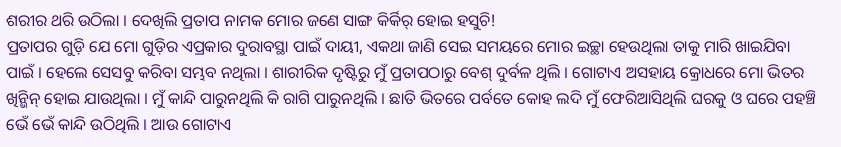ଶରୀର ଥରି ଉଠିଲା । ଦେଖିଲି ପ୍ରତାପ ନାମକ ମୋର ଜଣେ ସାଙ୍ଗ କିର୍କିର୍ ହୋଇ ହସୁଚି!
ପ୍ରତାପର ଗୁଡ଼ି ଯେ ମୋ ଗୁଡ଼ିର ଏପ୍ରକାର ଦୁରାବସ୍ଥା ପାଇଁ ଦାୟୀ, ଏକଥା ଜାଣି ସେଇ ସମୟରେ ମୋର ଇଚ୍ଛା ହେଉଥିଲା ତାକୁ ମାରି ଖାଇଯିବା ପାଇଁ । ହେଲେ ସେସବୁ କରିବା ସମ୍ଭବ ନଥିଲା । ଶାରୀରିକ ଦୃଷ୍ଟିରୁ ମୁଁ ପ୍ରତାପଠାରୁ ବେଶ୍ ଦୁର୍ବଳ ଥିଲି । ଗୋଟାଏ ଅସହାୟ କ୍ରୋଧରେ ମୋ ଭିତର ଖିନ୍ଭିନ୍ ହୋଇ ଯାଉଥିଲା । ମୁଁ କାନ୍ଦି ପାରୁନଥିଲି କି ରାଗି ପାରୁନଥିଲି । ଛାତି ଭିତରେ ପର୍ବତେ କୋହ ଲଦି ମୁଁ ଫେରିଆସିଥିଲି ଘରକୁ ଓ ଘରେ ପହଞ୍ଚି ଭେଁ ଭେଁ କାନ୍ଦି ଉଠିଥିଲି । ଆଉ ଗୋଟାଏ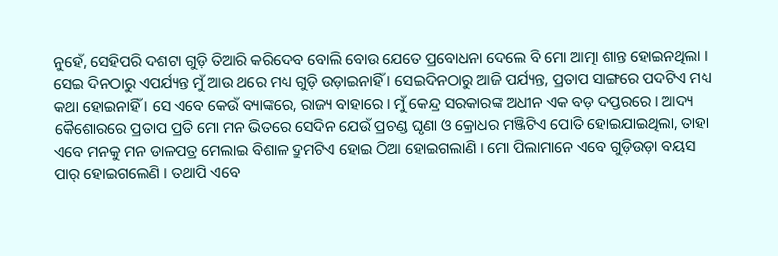ନୁହେଁ, ସେହିପରି ଦଶଟା ଗୁଡ଼ି ତିଆରି କରିଦେବ ବୋଲି ବୋଉ ଯେତେ ପ୍ରବୋଧନା ଦେଲେ ବି ମୋ ଆତ୍ମା ଶାନ୍ତ ହୋଇନଥିଲା ।
ସେଇ ଦିନଠାରୁ ଏପର୍ଯ୍ୟନ୍ତ ମୁଁ ଆଉ ଥରେ ମଧ୍ୟ ଗୁଡ଼ି ଉଡ଼ାଇନାହିଁ । ସେଇଦିନଠାରୁ ଆଜି ପର୍ଯ୍ୟନ୍ତ, ପ୍ରତାପ ସାଙ୍ଗରେ ପଦଟିଏ ମଧ୍ୟ କଥା ହୋଇନାହିଁ । ସେ ଏବେ କେଉଁ ବ୍ୟାଙ୍କରେ, ରାଜ୍ୟ ବାହାରେ । ମୁଁ କେନ୍ଦ୍ର ସରକାରଙ୍କ ଅଧୀନ ଏକ ବଡ଼ ଦପ୍ତରରେ । ଆଦ୍ୟ କୈଶୋରରେ ପ୍ରତାପ ପ୍ରତି ମୋ ମନ ଭିତରେ ସେଦିନ ଯେଉଁ ପ୍ରଚଣ୍ଡ ଘୃଣା ଓ କ୍ରୋଧର ମଞ୍ଜିଟିଏ ପୋତି ହୋଇଯାଇଥିଲା, ତାହା ଏବେ ମନକୁ ମନ ଡାଳପତ୍ର ମେଲାଇ ବିଶାଳ ଦ୍ରୁମଟିଏ ହୋଇ ଠିଆ ହୋଇଗଲାଣି । ମୋ ପିଲାମାନେ ଏବେ ଗୁଡ଼ିଉଡ଼ା ବୟସ ପାର୍ ହୋଇଗଲେଣି । ତଥାପି ଏବେ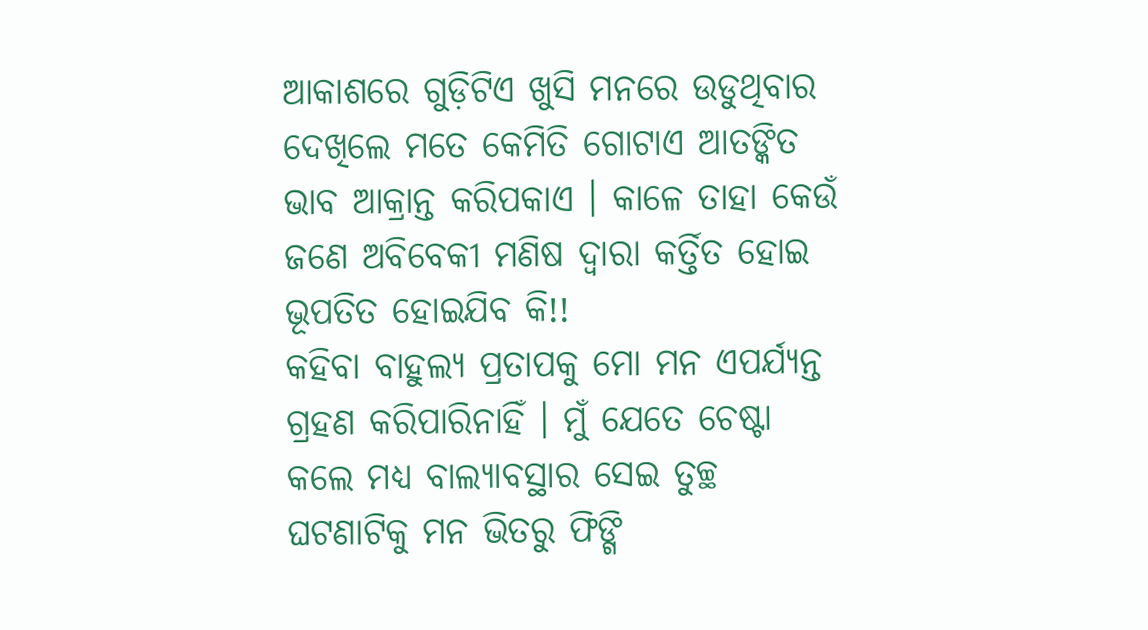ଆକାଶରେ ଗୁଡ଼ିଟିଏ ଖୁସି ମନରେ ଉଡୁଥିବାର ଦେଖିଲେ ମତେ କେମିତି ଗୋଟାଏ ଆତଙ୍କିତ ଭାବ ଆକ୍ରାନ୍ତ କରିପକାଏ । କାଳେ ତାହା କେଉଁ ଜଣେ ଅବିବେକୀ ମଣିଷ ଦ୍ୱାରା କର୍ତ୍ତିତ ହୋଇ ଭୂପତିତ ହୋଇଯିବ କି!!
କହିବା ବାହୁଲ୍ୟ ପ୍ରତାପକୁ ମୋ ମନ ଏପର୍ଯ୍ୟନ୍ତ ଗ୍ରହଣ କରିପାରିନାହିଁ । ମୁଁ ଯେତେ ଚେଷ୍ଟା କଲେ ମଧ୍ୟ ବାଲ୍ୟାବସ୍ଥାର ସେଇ ତୁଚ୍ଛ ଘଟଣାଟିକୁ ମନ ଭିତରୁ ଫିଙ୍ଗି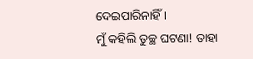ଦେଇପାରିନାହିଁ ।
ମୁଁ କହିଲି ତୁଚ୍ଛ ଘଟଣା! ତାହା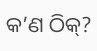କ’ଣ ଠିକ୍?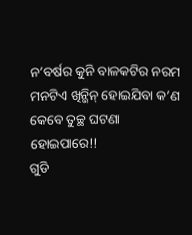ନ’ବର୍ଷର କୁନି ବାଳକଟିର ନରମ ମନଟିଏ ଖିନ୍ଭିନ୍ ହୋଇଯିବା କ’ଣ କେବେ ତୁଚ୍ଛ ଘଟଣା ହୋଇପାରେ!!
ଗୁଡି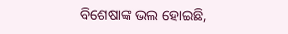ବିଶେଷାଙ୍କ ଭଲ ହୋଇଛି,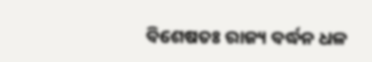ବିଶେଷତଃ ରାଜ୍ୟ ବର୍ଦ୍ଧନ ଧଳ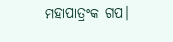ମହାପାତ୍ରଂକ ଗପ।